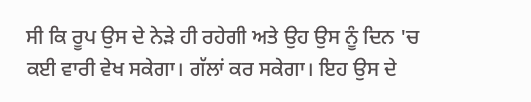ਸੀ ਕਿ ਰੂਪ ਉਸ ਦੇ ਨੇੜੇ ਹੀ ਰਹੇਗੀ ਅਤੇ ਉਹ ਉਸ ਨੂੰ ਦਿਨ 'ਚ ਕਈ ਵਾਰੀ ਵੇਖ ਸਕੇਗਾ। ਗੱਲਾਂ ਕਰ ਸਕੇਗਾ। ਇਹ ਉਸ ਦੇ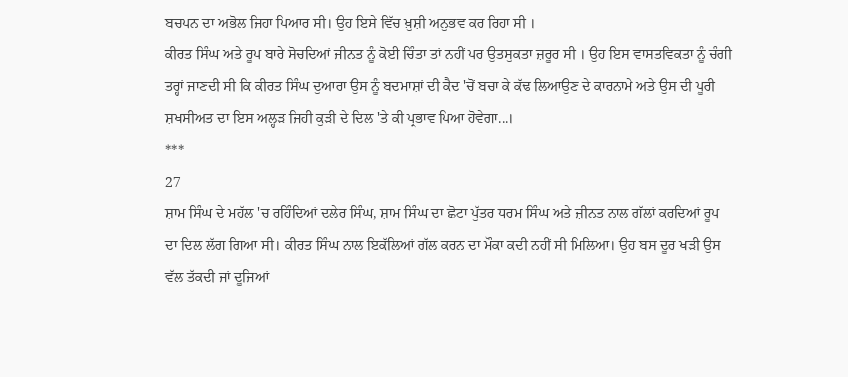ਬਚਪਨ ਦਾ ਅਭੋਲ ਜਿਹਾ ਪਿਆਰ ਸੀ। ਉਹ ਇਸੇ ਵਿੱਚ ਖ਼ੁਸ਼ੀ ਅਨੁਭਵ ਕਰ ਰਿਹਾ ਸੀ ।
ਕੀਰਤ ਸਿੰਘ ਅਤੇ ਰੂਪ ਬਾਰੇ ਸੋਚਦਿਆਂ ਜੀਨਤ ਨੂੰ ਕੋਈ ਚਿੰਤਾ ਤਾਂ ਨਹੀਂ ਪਰ ਉਤਸੁਕਤਾ ਜ਼ਰੂਰ ਸੀ । ਉਹ ਇਸ ਵਾਸਤਵਿਕਤਾ ਨੂੰ ਚੰਗੀ ਤਰ੍ਹਾਂ ਜਾਣਦੀ ਸੀ ਕਿ ਕੀਰਤ ਸਿੰਘ ਦੁਆਰਾ ਉਸ ਨੂੰ ਬਦਮਾਸ਼ਾਂ ਦੀ ਕੈਦ 'ਚੋਂ ਬਚਾ ਕੇ ਕੱਢ ਲਿਆਉਣ ਦੇ ਕਾਰਨਾਮੇ ਅਤੇ ਉਸ ਦੀ ਪੂਰੀ ਸ਼ਖਸੀਅਤ ਦਾ ਇਸ ਅਲ੍ਹੜ ਜਿਹੀ ਕੁੜੀ ਦੇ ਦਿਲ 'ਤੇ ਕੀ ਪ੍ਰਭਾਵ ਪਿਆ ਹੋਵੇਗਾ...।
***
27
ਸ਼ਾਮ ਸਿੰਘ ਦੇ ਮਹੱਲ 'ਚ ਰਹਿੰਦਿਆਂ ਦਲੇਰ ਸਿੰਘ, ਸ਼ਾਮ ਸਿੰਘ ਦਾ ਛੋਟਾ ਪੁੱਤਰ ਧਰਮ ਸਿੰਘ ਅਤੇ ਜ਼ੀਨਤ ਨਾਲ ਗੱਲਾਂ ਕਰਦਿਆਂ ਰੂਪ ਦਾ ਦਿਲ ਲੱਗ ਗਿਆ ਸੀ। ਕੀਰਤ ਸਿੰਘ ਨਾਲ ਇਕੱਲਿਆਂ ਗੱਲ ਕਰਨ ਦਾ ਮੌਕਾ ਕਦੀ ਨਹੀਂ ਸੀ ਮਿਲਿਆ। ਉਹ ਬਸ ਦੂਰ ਖੜੀ ਉਸ ਵੱਲ ਤੱਕਦੀ ਜਾਂ ਦੂਜਿਆਂ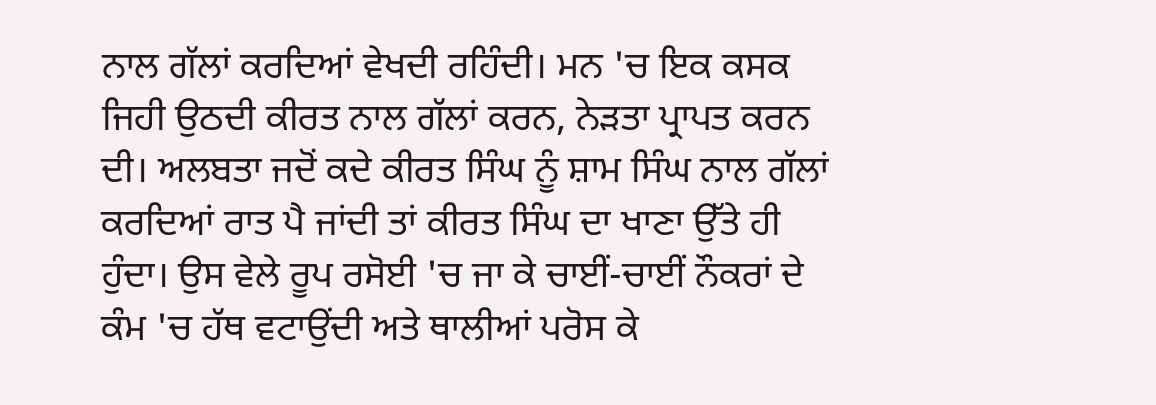ਨਾਲ ਗੱਲਾਂ ਕਰਦਿਆਂ ਵੇਖਦੀ ਰਹਿੰਦੀ। ਮਨ 'ਚ ਇਕ ਕਸਕ ਜਿਹੀ ਉਠਦੀ ਕੀਰਤ ਨਾਲ ਗੱਲਾਂ ਕਰਨ, ਨੇੜਤਾ ਪ੍ਰਾਪਤ ਕਰਨ ਦੀ। ਅਲਬਤਾ ਜਦੋਂ ਕਦੇ ਕੀਰਤ ਸਿੰਘ ਨੂੰ ਸ਼ਾਮ ਸਿੰਘ ਨਾਲ ਗੱਲਾਂ ਕਰਦਿਆਂ ਰਾਤ ਪੈ ਜਾਂਦੀ ਤਾਂ ਕੀਰਤ ਸਿੰਘ ਦਾ ਖਾਣਾ ਉੱਤੇ ਹੀ ਹੁੰਦਾ। ਉਸ ਵੇਲੇ ਰੂਪ ਰਸੋਈ 'ਚ ਜਾ ਕੇ ਚਾਈਂ-ਚਾਈਂ ਨੌਕਰਾਂ ਦੇ ਕੰਮ 'ਚ ਹੱਥ ਵਟਾਉਂਦੀ ਅਤੇ ਥਾਲੀਆਂ ਪਰੋਸ ਕੇ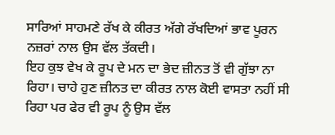ਸਾਰਿਆਂ ਸਾਹਮਣੇ ਰੱਖ ਕੇ ਕੀਰਤ ਅੱਗੇ ਰੱਖਦਿਆਂ ਭਾਵ ਪੂਰਨ ਨਜ਼ਰਾਂ ਨਾਲ ਉਸ ਵੱਲ ਤੱਕਦੀ।
ਇਹ ਕੁਝ ਵੇਖ ਕੇ ਰੂਪ ਦੇ ਮਨ ਦਾ ਭੇਦ ਜ਼ੀਨਤ ਤੋਂ ਵੀ ਗੁੱਝਾ ਨਾ ਰਿਹਾ। ਚਾਹੇ ਹੁਣ ਜ਼ੀਨਤ ਦਾ ਕੀਰਤ ਨਾਲ ਕੋਈ ਵਾਸਤਾ ਨਹੀਂ ਸੀ ਰਿਹਾ ਪਰ ਫੇਰ ਵੀ ਰੂਪ ਨੂੰ ਉਸ ਵੱਲ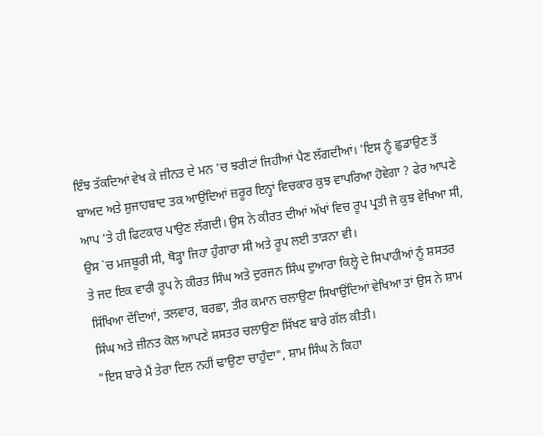ਇੰਝ ਤੱਕਦਿਆਂ ਵੇਖ ਕੇ ਜ਼ੀਨਤ ਦੇ ਮਨ 'ਚ ਝਰੀਟਾਂ ਜਿਹੀਆਂ ਪੈਣ ਲੱਗਦੀਆਂ। 'ਇਸ ਨੂੰ ਛੁਡਾਉਣ ਤੋਂ ਬਾਅਦ ਅਤੇ ਸ਼ੁਜਾਹਬਾਦ ਤਕ ਆਉਂਦਿਆਂ ਜ਼ਰੂਰ ਇਨ੍ਹਾਂ ਵਿਚਕਾਰ ਕੁਝ ਵਾਪਰਿਆ ਹੋਵੇਗਾ ? ਫੇਰ ਆਪਣੇ ਆਪ 'ਤੇ ਹੀ ਫਿਟਕਾਰ ਪਾਉਣ ਲੱਗਦੀ। ਉਸ ਨੇ ਕੀਰਤ ਦੀਆਂ ਅੱਖਾਂ ਵਿਚ ਰੂਪ ਪ੍ਰਤੀ ਜੋ ਕੁਝ ਵੇਖਿਆ ਸੀ, ਉਸ `ਚ ਮਜਬੂਰੀ ਸੀ, ਥੋੜ੍ਹਾ ਜਿਹਾ ਹੁੰਗਾਰਾ ਸੀ ਅਤੇ ਰੂਪ ਲਈ ਤਾੜਨਾ ਵੀ।
ਤੇ ਜਦ ਇਕ ਵਾਰੀ ਰੂਪ ਨੇ ਕੀਰਤ ਸਿੰਘ ਅਤੇ ਦੁਰਜਨ ਸਿੰਘ ਦੁਆਰਾ ਕਿਲ੍ਹੇ ਦੇ ਸਿਪਾਹੀਆਂ ਨੂੰ ਸ਼ਸਤਰ ਸਿੱਖਿਆ ਦੇਂਦਿਆਂ, ਤਲਵਾਰ, ਬਰਛਾ, ਤੀਰ ਕਮਾਨ ਚਲਾਉਣਾ ਸਿਖਾਉਂਦਿਆਂ ਵੇਖਿਆ ਤਾਂ ਉਸ ਨੇ ਸ਼ਾਮ ਸਿੰਘ ਅਤੇ ਜ਼ੀਨਤ ਕੋਲ ਆਪਣੇ ਸ਼ਸਤਰ ਚਲਾਉਣਾ ਸਿੱਖਣ ਬਾਰੇ ਗੱਲ ਕੀਤੀ।
"ਇਸ ਬਾਰੇ ਮੈਂ ਤੇਰਾ ਦਿਲ ਨਹੀਂ ਢਾਉਣਾ ਚਾਹੁੰਦਾ", ਸ਼ਾਮ ਸਿੰਘ ਨੇ ਕਿਹਾ